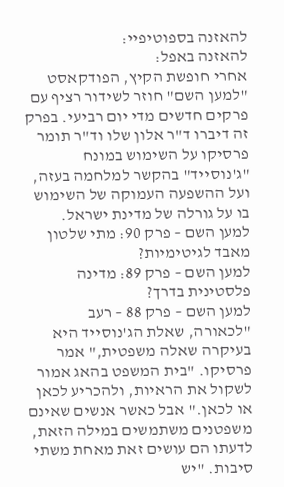להאזנה בספוטיפיי:
להאזנה באפל:
אחרי חופשת הקיץ, הפודקאסט "למען השם" חוזר לשידור רציף עם פרקים חדשים מדי יום רביעי. בפרק זה דיברו ד"ר אלון שלו וד"ר תומר פרסיקו על השימוש במונח "ג'נוסייד" בהקשר למלחמה בעזה, ועל ההשפעה העמוקה של השימוש בו על גורלה של מדינת ישראל.
למען השם – פרק 90: מתי שלטון מאבד לגיטימיות?
למען השם – פרק 89: מדינה פלסטינית בדרך?
למען השם – פרק 88 – רעב
"לכאורה, שאלת הג'נוסייד היא בעיקרה שאלה משפטית," אמר פרסיקו. "בית המשפט בהאג אמור לשקול את הראיות, ולהכריע לכאן או לכאן." אבל כאשר אנשים שאינם משפטנים משתמשים במילה הזאת, לדעתו הם עושים זאת מאחת משתי סיבות. "יש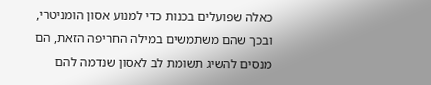כאלה שפועלים בכנות כדי למנוע אסון הומניטרי, ובכך שהם משתמשים במילה החריפה הזאת, הם מנסים להשיג תשומת לב לאסון שנדמה להם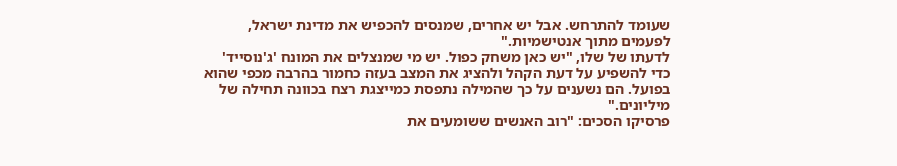שעומד להתרחש. אבל יש אחרים, שמנסים להכפיש את מדינת ישראל, לפעמים מתוך אנטישמיות."
לדעתו של שלו, "יש כאן משחק כפול. יש מי שמנצלים את המונח 'ג'נוסייד' כדי להשפיע על דעת הקהל ולהציג את המצב בעזה כחמור בהרבה מכפי שהוא בפועל. הם נשענים על כך שהמילה נתפסת כמייצגת רצח בכוונה תחילה של מיליונים."
פרסיקו הסכים: "רוב האנשים ששומעים את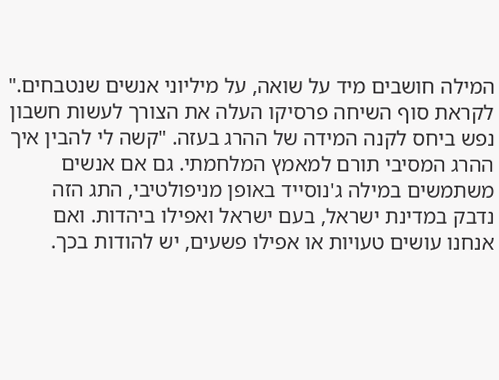המילה חושבים מיד על שואה, על מיליוני אנשים שנטבחים."
לקראת סוף השיחה פרסיקו העלה את הצורך לעשות חשבון נפש ביחס לקנה המידה של ההרג בעזה. "קשה לי להבין איך ההרג המסיבי תורם למאמץ המלחמתי. גם אם אנשים משתמשים במילה ג'נוסייד באופן מניפולטיבי, התג הזה נדבק במדינת ישראל, בעם ישראל ואפילו ביהדות. ואם אנחנו עושים טעויות או אפילו פשעים, יש להודות בכך.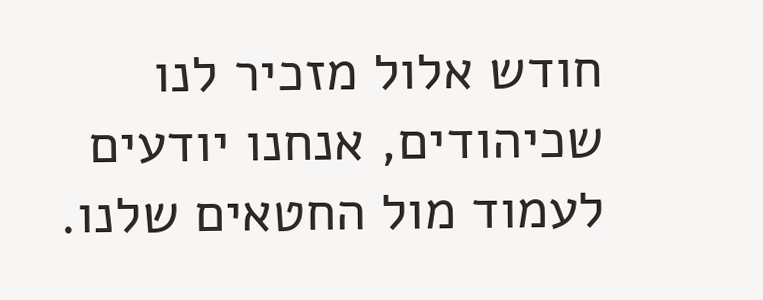חודש אלול מזכיר לנו שכיהודים, אנחנו יודעים לעמוד מול החטאים שלנו.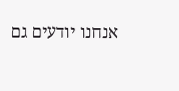אנחנו יודעים גם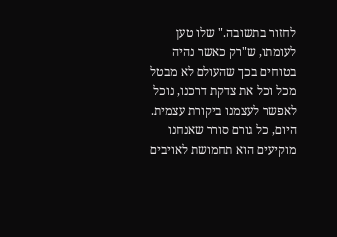לחזור בתשובה." שלו טען לעומתו, ש"רק כאשר נהיה בטוחים בכך שהעולם לא מבטל מכל וכל את צדקת דרכנו, נוכל לאפשר לעצמנו ביקורת עצמית. היום, כל גורם סורר שאנחנו מוקיעים הוא תחמושת לאויבים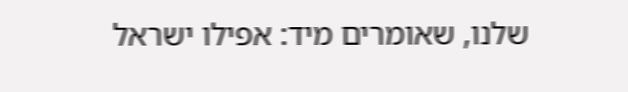שלנו, שאומרים מיד: אפילו ישראל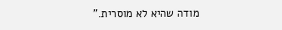מודה שהיא לא מוסרית."